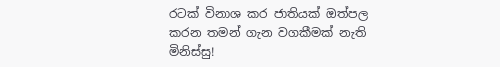රටක් විනාශ කර ජාතියක් ඔත්පල කරන තමන් ගැන වගකීමක් නැති මිනිස්සු!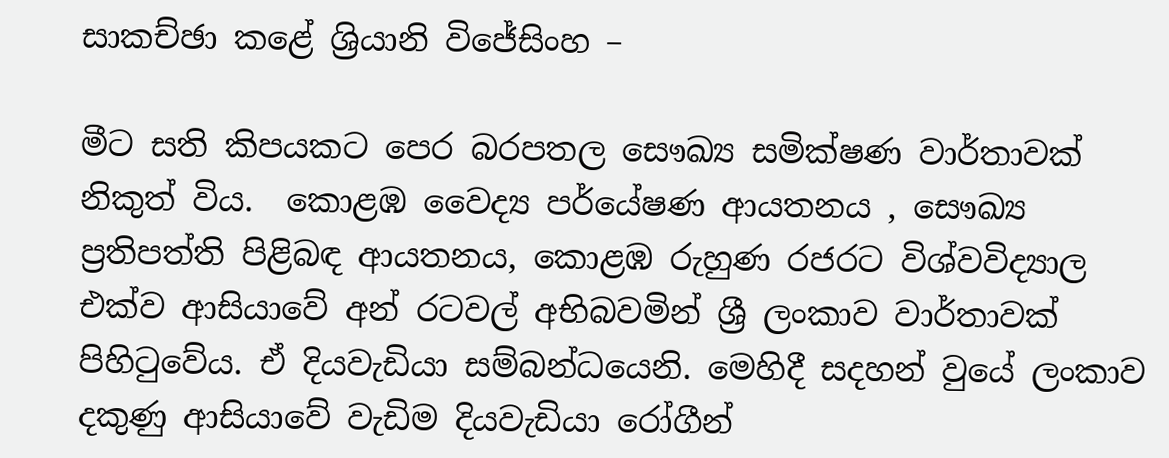සාකච්ඡා කළේ ශ්‍රියානි විජේසිංහ –

මීට සති කිපයකට පෙර බරපතල සෞඛ්‍ය සමික්ෂණ වාර්තාවක් නිකුත් විය.  කොළඹ වෛද්‍ය පර්යේෂණ ආයතනය , සෞඛ්‍ය ප්‍රතිපත්ති පිළිබඳ ආයතනය, කොළඹ රුහුණ රජරට විශ්වවිද්‍යාල එක්ව ආසියාවේ අන් රටවල් අභිබවමින් ශ්‍රී ලංකාව වාර්තාවක් පිහිටුවේය. ඒ දියවැඩියා සම්බන්ධයෙනි. මෙහිදී සදහන් වුයේ ලංකාව දකුණු ආසියාවේ වැඩිම දියවැඩියා රෝගීන්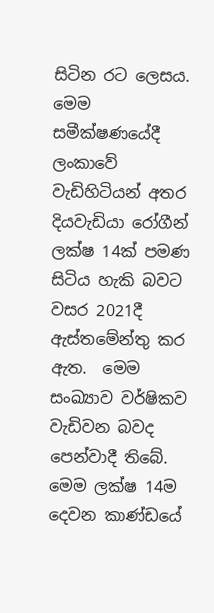සිටින රට ලෙසය. මෙම   සමීක්ෂණයේදී ලංකාවේ වැඩිහිටියන් අතර  දියවැඩියා රෝගීන්  ලක්ෂ 14ක් පමණ සිටිය හැකි බවට  වසර 2021දී ඇස්තමේන්තු කර ඇත.  මෙම සංඛ්‍යාව වර්ෂිකව වැඩිවන බවද පෙන්වාදී තිබේ. මෙම ලක්ෂ 14ම දෙවන කාණ්ඩයේ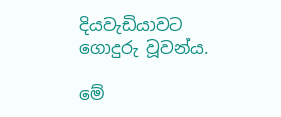දියවැඩියාවට ගොදුරු වූවන්ය.

මේ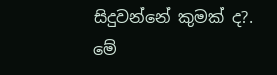සිදුවන්නේ කුමක් ද?. මේ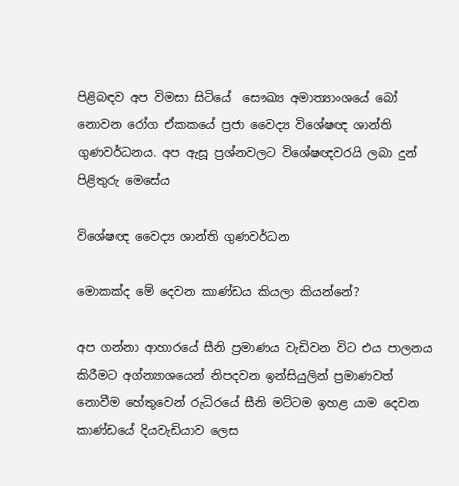පිළිබඳව අප විමසා සිටියේ  සෞඛ්‍ය අමාත්‍යාංශයේ බෝ නොවන රෝග ඒකකයේ ප්‍රජා වෛද්‍ය විශේෂඥ ශාන්ති ගුණවර්ධනය. අප ඇසූ ප්‍රශ්නවලට විශේෂඥවරයි ලබා දුන් පිළිතුරු මෙසේය

විශේෂඥ වෛද්‍ය ශාන්ති ගුණවර්ධන

මොකක්ද මේ දෙවන කාණ්ඩය කියලා කියන්නේ?

අප ගන්නා ආහාරයේ සීනි ප්‍රමාණය වැඩිවන විට එය පාලනය කිරීමට අග්න්‍යාශයෙන් නිපදවන ඉන්සියුලින් ප්‍රමාණවත් නොවීම හේතුවෙන් රුධිරයේ සීනි මට්ටම ඉහළ යාම දෙවන කාණ්ඩයේ දියවැඩියාව ලෙස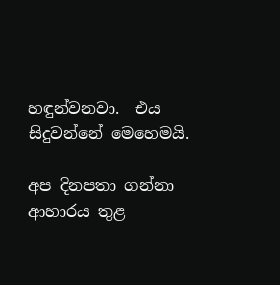හඳුන්වනවා.  එය සිදුවන්නේ මෙහෙමයි.

අප දිනපතා ගන්නා   ආහාරය තුළ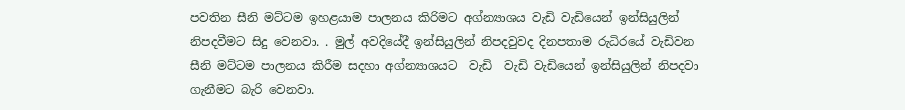පවතින සීනි මට්ටම ඉහළයාම පාලනය කිරිමට අග්න්‍යාශය වැඩි වැඩියෙන් ඉන්සියුලින් නිපදවීමට සිදු වෙනවා. . මුල් අවදියේදී ඉන්සියුලින් නිපදවුවද දිනපතාම රුධිරයේ වැඩිවන සීනි මට්ටම පාලනය කිරීම සදහා අග්න්‍යාශයට  වැඩි  වැඩි වැඩියෙන් ඉන්සියුලින් නිපදවා ගැනීමට බැරි වෙනවා.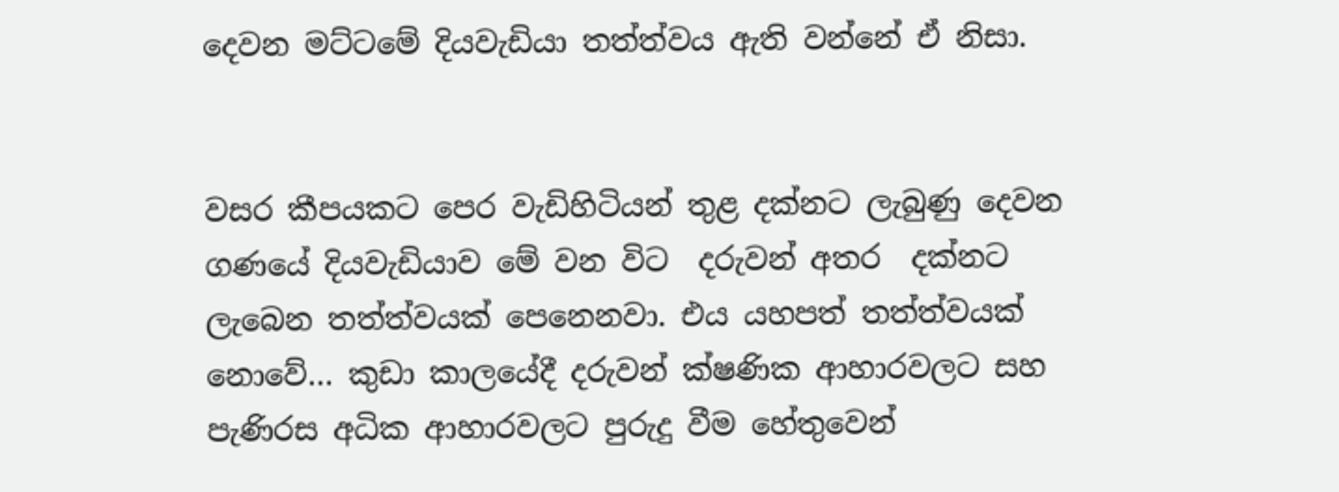දෙවන මට්ටමේ දියවැඩියා තත්ත්වය ඇති වන්නේ ඒ නිසා.


වසර කීපයකට පෙර වැඩිහිටියන් තුළ දක්නට ලැබුණු දෙවන ගණයේ දියවැඩියාව මේ වන විට  දරුවන් අතර  දක්නට ලැබෙන තත්ත්වයක් පෙනෙනවා. එය යහපත් තත්ත්වයක් නොවේ… කුඩා කාලයේදී දරුවන් ක්ෂණික ආහාරවලට සහ පැණිරස අධික ආහාරවලට පුරුදු වීම හේතුවෙන්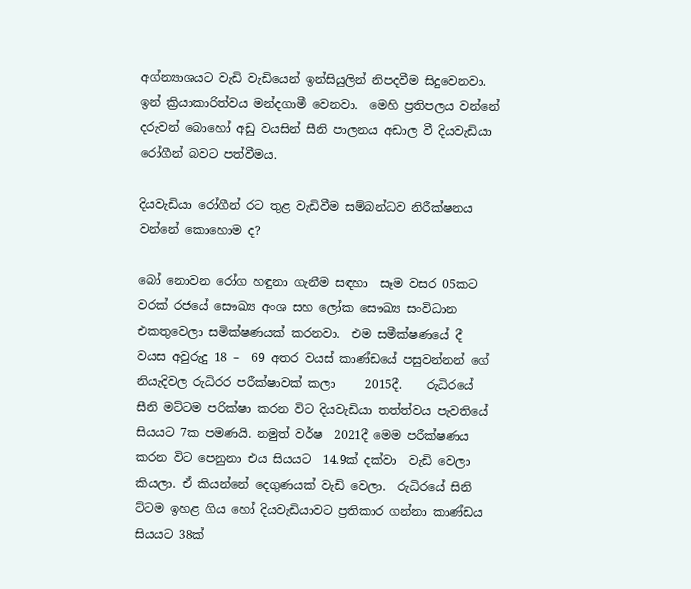අග්න්‍යාශයට වැඩි වැඩියෙන් ඉන්සියුලින් නිපදවීම සිදුවෙනවා. ඉන් ක්‍රියාකාරිත්වය මන්දගාමී වෙනවා.  මෙහි ප්‍රතිපලය වන්නේ දරුවන් බොහෝ අඩු වයසින් සීනි පාලනය අඩාල වී දියවැඩියා රෝගීන් බවට පත්වීමය.

දියවැඩියා රෝගීන් රට තුළ වැඩිවීම සම්බන්ධව නිරීක්ෂනය වන්නේ කොහොම ද?

බෝ නොවන රෝග හඳුනා ගැනීම සඳහා  සෑම වසර 05කට වරක් රජයේ සෞඛ්‍ය අංශ සහ ලෝක සෞඛ්‍ය සංවිධාන එකතුවෙලා සමික්ෂණයක් කරනවා.  එම සමීක්ෂණයේ දී  වයස අවුරුදු 18 –  69 අතර වයස් කාණ්ඩයේ පසුවන්නන් ගේ නියැදිවල රුධිරර පරීක්ෂාවක් කලා     2015දී.    රුධිරයේ සීනි මට්ටම පරික්ෂා කරන විට දියවැඩියා තත්ත්වය පැවතියේ  සියයට 7ක පමණයි. නමුත් වර්ෂ  2021දී මෙම පරීක්ෂණය කරන විට පෙනුනා එය සියයට  14.9ක් දක්වා  වැඩි වෙලා කියලා. ඒ කියන්නේ දෙගුණයක් වැඩි වෙලා.  රුධිරයේ සිනි ට්ටම ඉහළ ගිය හෝ දියවැඩියාවට ප්‍රතිකාර ගන්නා කාණ්ඩය සියයට 38ක්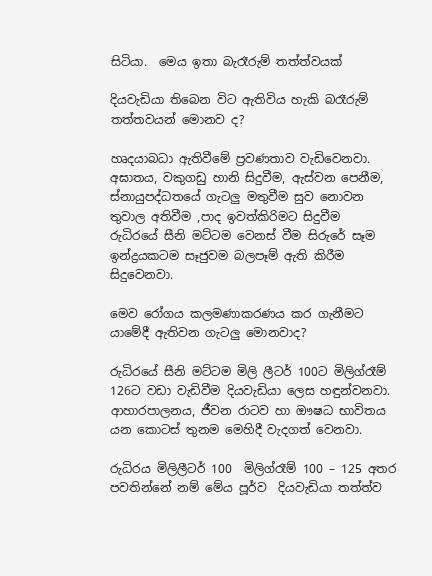සිටියා.  මෙය ඉතා බැරෑරුම් තත්ත්වයක්

දියවැඩියා තිබෙන විට ඇතිවිය හැකි බරෑරුම් තත්තවයන් මොනව ද?

හෘදයාබධා ඇතිවීමේ ප්‍රවණතාව වැඩිවෙනවා.  අඝාතය, වකුගඩු හානි සිදුවීම, ඇස්වන පෙනීම, ස්නායුපද්ධතයේ ගැටලු මතුවීම සුව නොවන තුවාල අතිවීම ,පාද ඉවත්කිරිමට සිදුවීම  රුධිරයේ සීනි මට්ටම වෙනස් වීම සිරුරේ සෑම ඉන්ද්‍රයකටම සෑජුවම බලපෑම් ඇති කිරීම සිදුවෙනවා.

මෙව රෝගය කලමණාකරණය කර ගැනීමට යාමේදී ඇතිවන ගැටලු මොනවාද?

රුධිරයේ සීනි මට්ටම මිලි ලීටර් 100ට මිලිග්රෑම් 126ට වඩා වැඩිවීම දියවැඩියා ලෙස හඳුන්වනවා. ආහාරපාලනය, ජීවන රාටව හා ඖෂධ භාවිතය යන කොටස් තුනම මෙහිදී වැදගත් වෙනවා.

රුධිරය මිලිලීටර් 100  මිලිග්රෑම් 100 – 125 අතර පවතින්නේ නම් මේය පූර්ව  දියවැඩියා තත්ත්ව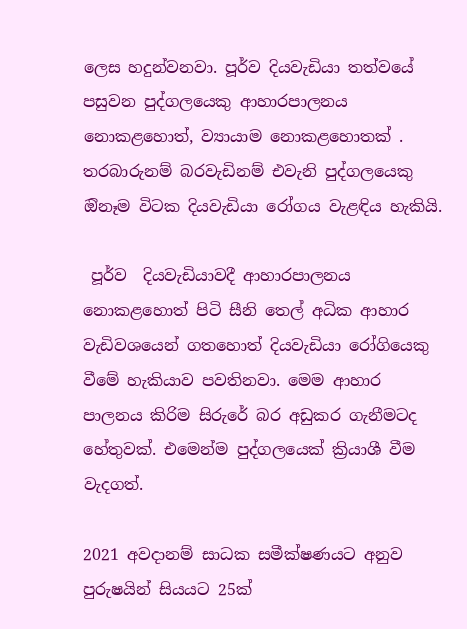ලෙස හදුන්වනවා. පූර්ව දියවැඩියා තත්වයේ පසුවන පුද්ගලයෙකු ආහාරපාලනය නොකළහොත්, ව්‍යායාම‌ නොකළහොතක් . තරබාරුනම් බරවැඩිනම් එවැනි පුද්ගලයෙකු ඔිනෑම විටක දියවැඩියා රෝගය වැළඳිය හැකියි.

 පූර්ව  දියවැඩියාවදී ආහාරපාලනය නොකළහොත් පිටි සීනි තෙල් අධික ආහාර වැඩිවශයෙන් ගතහොත් දියවැඩියා රෝගියෙකු වීමේ හැකියාව පවතිනවා. මෙම ආහාර පාලනය කිරිම සිරුරේ බර අඩුකර ගැනීමටද හේතුවක්. එමෙන්ම පුද්ගලයෙක් ක්‍රියාශී වීම වැදගත්.

2021 අවදානම් සාධක සමීක්ෂණයට අනුව පුරුෂයින් සියයට 25ක්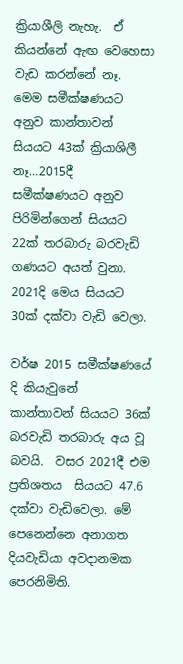ක්‍රියාශීලි නැහැ.  ඒ කියන්නේ ඇඟ වෙහෙසා වැඩ කරන්නේ නෑ. මෙම සමීක්ෂණයට අනුව කාන්තාවන් සියයට 43ක් ක්‍රියාශිලී නෑ…2015දී සමීක්ෂණයට අනුව පිරිමින්ගෙන් සියයට 22ක් තරබාරු බරවැඩි ගණයට අයත් වුනා. 2021දි මෙය සියයට 30ක් දක්වා වැඩි වෙලා.

වර්ෂ 2015 සමීක්ෂණයේ දි කියැවුනේ  කාන්තාවන් සියයට 36ක් බරවැඩි තරබාරු අය වූ බවයි.  වසර 2021දී එම ප්‍රතිශතය  සියයට 47.6 දක්වා වැඩිවෙලා. මේ පෙනෙන්නෙ අනාගත දියවැඩියා අවදානමක පෙරනිමිති.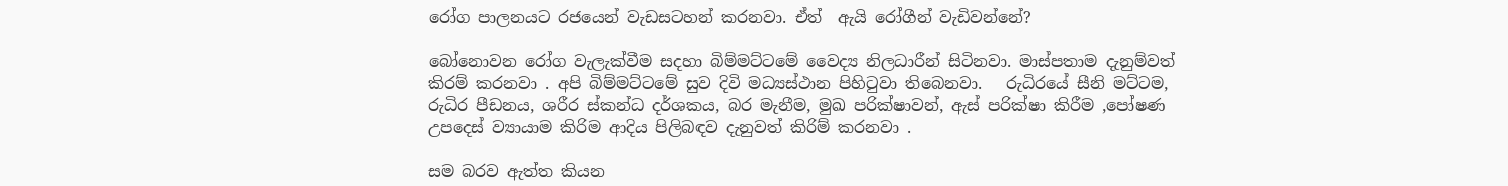රෝග පාලනයට රජයෙන් වැඩසටහන් කරනවා. ඒත්  ඇයි රෝගීන් වැඩිවන්නේ?

බෝනොවන රෝග වැලැක්වීම සදහා බිම්මට්ටමේ වෛද්‍ය නිලධාරීන් සිටිනවා. මාස්පතාම දැනුම්වත් කිරම් කරනවා . අපි බිම්මට්ටමේ සුව දිවි මධ්‍යස්ථාන පිහිටුවා තිබෙනවා.   රුධිරයේ සීනි මට්ටම, රුධිර පීඩනය, ශරීර ස්කන්ධ දර්ශකය, බර මැනීම, මුඛ පරික්ෂාවන්, ඇස් පරික්ෂා කිරීම ,පෝෂණ උපදෙස් ව්‍යායාම කිරිම ආදිය පිලිබඳව දැනුවත් කිරිම් කරනවා .

සම බරව ඇත්ත කියන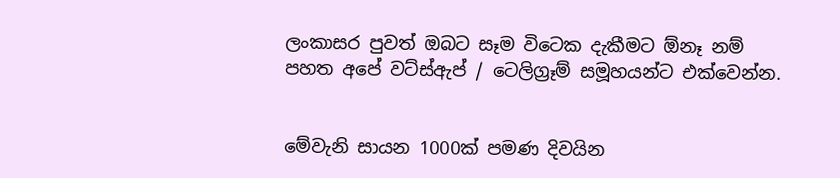ලංකාසර පුවත් ඔබට සෑම විටෙක දැකීමට ඕනෑ නම් පහත අපේ වට්ස්ඇප් / ටෙලිග්‍රෑම් සමූහයන්ට එක්වෙන්න.


මේවැනි සායන 1000ක් පමණ දිවයින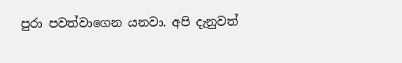පුරා පවත්වාගෙන යනවා. අපි දැනුවත්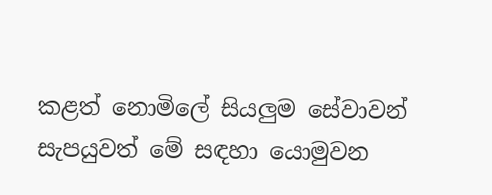කළත් නොමිලේ සියලුම සේවාවන් සැපයුවත් මේ සඳහා යොමුවන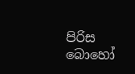පිරිස බොහෝ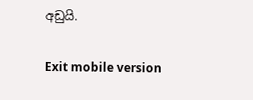අඩුයි.

Exit mobile version